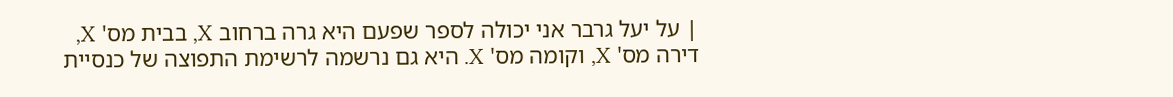| על יעל גרבר אני יכולה לספר שפעם היא גרה ברחוב X, בבית מס' X, דירה מס' X, וקומה מס' X. היא גם נרשמה לרשימת התפוצה של כנסיית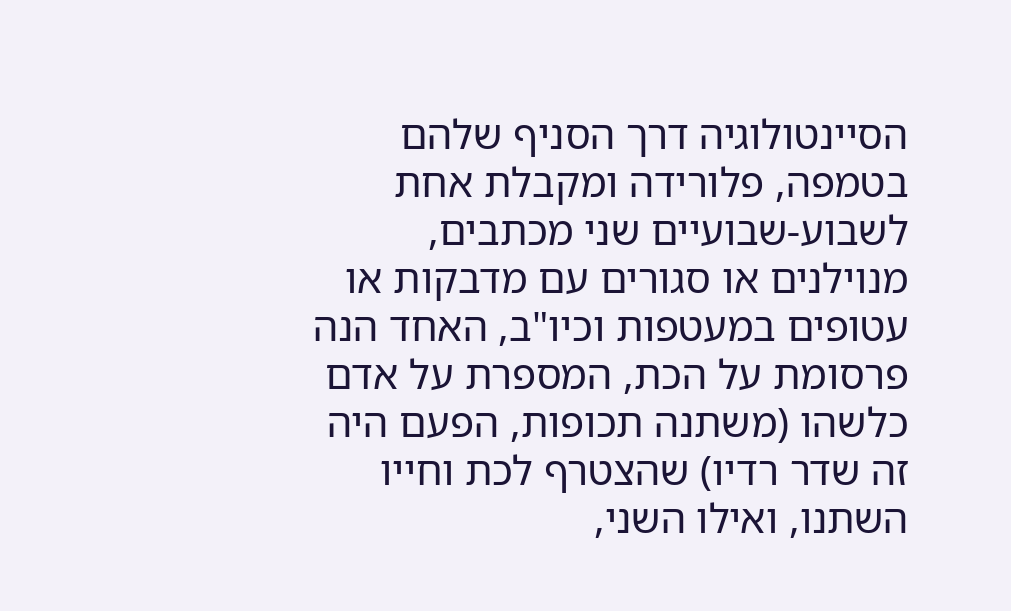הסיינטולוגיה דרך הסניף שלהם בטמפה, פלורידה ומקבלת אחת לשבוע-שבועיים שני מכתבים, מנוילנים או סגורים עם מדבקות או עטופים במעטפות וכיו"ב, האחד הנה פרסומת על הכת, המספרת על אדם כלשהו (משתנה תכופות, הפעם היה זה שדר רדיו) שהצטרף לכת וחייו השתנו, ואילו השני,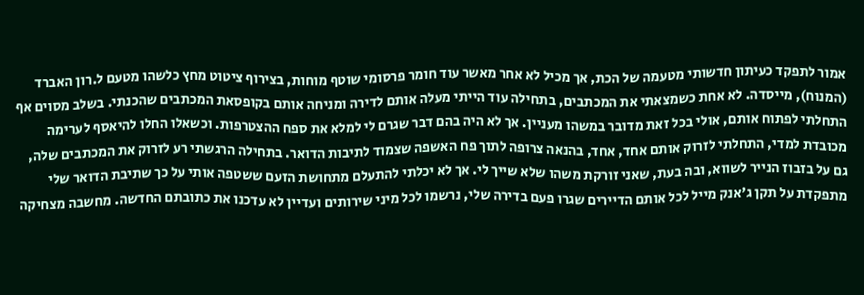אמור לתפקד כעיתון חדשותי מטעמה של הכת, אך מכיל לא אחר מאשר עוד חומר פרסומי שוטף מוחות, בצירוף ציטוט מחץ כלשהו מטעם ל.רון האברד (המנוח), מייסדה. לא אחת כשמצאתי את המכתבים, בתחילה עוד הייתי מעלה אותם לדירה ומניחה אותם בקופסאת המכתבים שהכנתי. בשלב מסוים אף התחלתי לפתוח אותם, אולי בכל זאת מדובר במשהו מעניין. אך לא היה בהם דבר שגרם לי למלא את ספח ההצטרפות. וכשאלו החלו להיאסף לערימה מכובדת למדי, התחלתי לזרוק אותם אחד, אחד, בהנאה צרופה לתוך פח האשפה שצמוד לתיבות הדואר. בתחילה הרגשתי רע לזרוק את המכתבים שלה, גם על בזבוז הנייר לשווא, ובה בעת, שאני זורקת משהו שלא שייך לי. אך לא יכלתי להתעלם מתחושת הזעם ששטפה אותי על כך שתיבת הדואר שלי מתפקדת על תקן ג'אנק מייל לכל אותם הדיירים שגרו פעם בדירה שלי, נרשמו לכל מיני שירותים ועדיין לא עדכנו את כתובתם החדשה. מחשבה מצחיקה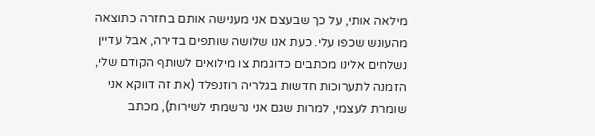מילאה אותי, על כך שבעצם אני מענישה אותם בחזרה כתוצאה מהעונש שכפו עלי. כעת אנו שלושה שותפים בדירה, אבל עדיין נשלחים אלינו מכתבים כדוגמת צו מילואים לשותף הקודם שלי, הזמנה לתערוכות חדשות בגלריה רוזנפלד (את זה דווקא אני שומרת לעצמי, למרות שגם אני נרשמתי לשירות), מכתב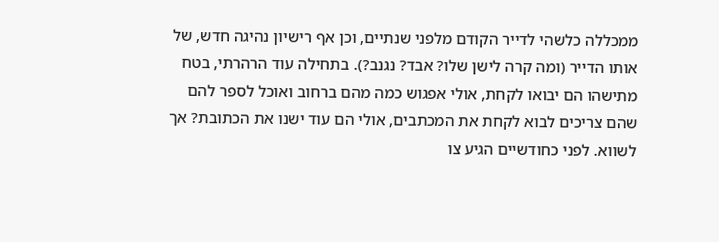ממכללה כלשהי לדייר הקודם מלפני שנתיים, וכן אף רישיון נהיגה חדש, של אותו הדייר (ומה קרה לישן שלו? אבד? נגנב?). בתחילה עוד הרהרתי, בטח מתישהו הם יבואו לקחת, אולי אפגוש כמה מהם ברחוב ואוכל לספר להם שהם צריכים לבוא לקחת את המכתבים, אולי הם עוד ישנו את הכתובת? אך לשווא. לפני כחודשיים הגיע צו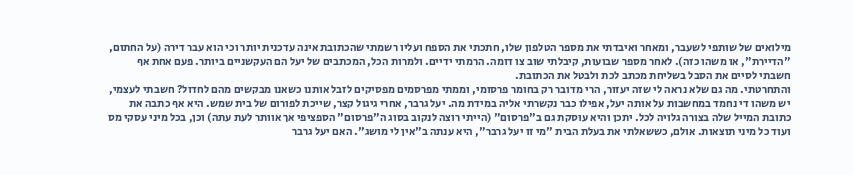מילואים של שותפי לשעבר, ומאחר ואיבדתי את מספר הטלפון שלו, חתכתי את הספח ועליו רשמתי שהכתובת אינה עדכנית יותר וכי הוא עבר דירה (על החתום, "הדיירת", או משהו כזה). לאחר מספר שבועות, קיבלתי שוב צו דומה. הרמתי ידיים. ולמרות הכל, המכתבים של יעל הם העקשניים ביותר. פעם אחת אף חשבתי לסיים את הסבל בשליחת מכתב לכת ולבטל את הכתובת.
והתחרטתי. מה גם שלא נראה לי שזה יעזור, הרי מדובר רק בחומר פרסומי, וממתי מפרסמים מפסיקים לזבל אותנו כשאנו מבקשים מהם לחדול? חשבתי לעצמי, יש משהו די נחמד במחשבות על אותה יעל, אפילו כבר נקשרתי אליה במידת מה. יעל גרבר, אחרי גיגול קצר, שייכת לפורום של בית שמש. היא אף כתבה את כתובת המייל שלה בצורה גלויה לכל. יתכן והיא עוסקת גם ב"פרסום" (הייתי רוצה לנקוב בסוג ה"פרסום" הספציפי אך אוותר לעת עתה) וכן, בכל מיני עסקי מס ועוד כל מיני תוצאות. אולם, כששאלתי את בעלת הבית "מי זו יעל גרבר", היא ענתה ב"אין לי מושג". האם יעל גרבר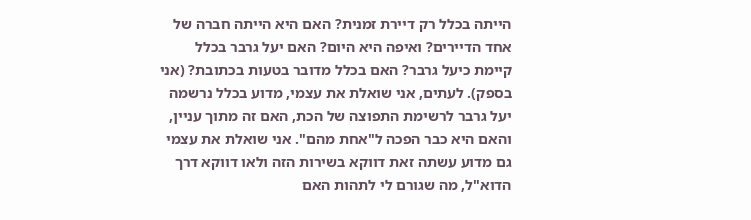הייתה בכלל רק דיירת זמנית? האם היא הייתה חברה של אחד הדיירים? ואיפה היא היום? האם יעל גרבר בכלל קיימת כיעל גרבר? האם בכלל מדובר בטעות בכתובת? (אני בספק). לעתים, אני שואלת את עצמי, מדוע בכלל נרשמה יעל גרבר לרשימת התפוצה של הכת, האם זה מתוך עניין, והאם היא כבר הפכה ל"אחת מהם". אני שואלת את עצמי גם מדוע עשתה זאת דווקא בשירות הזה ולאו דווקא דרך הדוא"ל, מה שגורם לי לתהות האם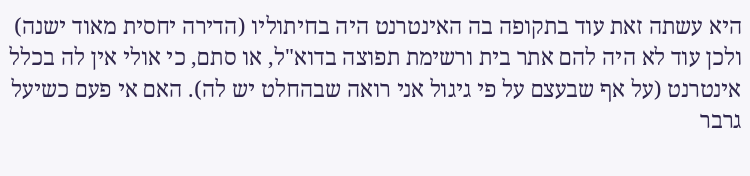היא עשתה זאת עוד בתקופה בה האינטרנט היה בחיתוליו (הדירה יחסית מאוד ישנה) ולכן עוד לא היה להם אתר בית ורשימת תפוצה בדוא"ל, או סתם, כי אולי אין לה בכלל אינטרנט (על אף שבעצם על פי גיגול אני רואה שבהחלט יש לה). האם אי פעם כשיעל גרבר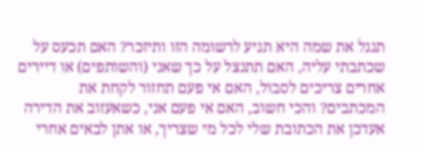תגגל את שמה היא תגיע לרשומה הזו ותיזכר? האם תכעס על שכתבתי עליה, האם תתנצל על כך שאני (והשותפים) או דיירים אחרים צריכים לסבול, האם אי פעם תחזור לקחת את המכתבים? והכי חשוב, האם אי פעם אני, כשאעזוב את הדירה אעדכן את הכתובת שלי לכל מי שצריך, או אתן לבאים אחרי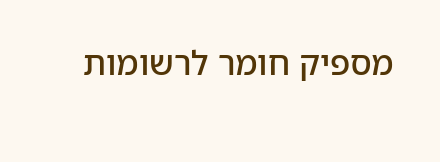מספיק חומר לרשומות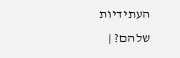העתידיות שלהם? |